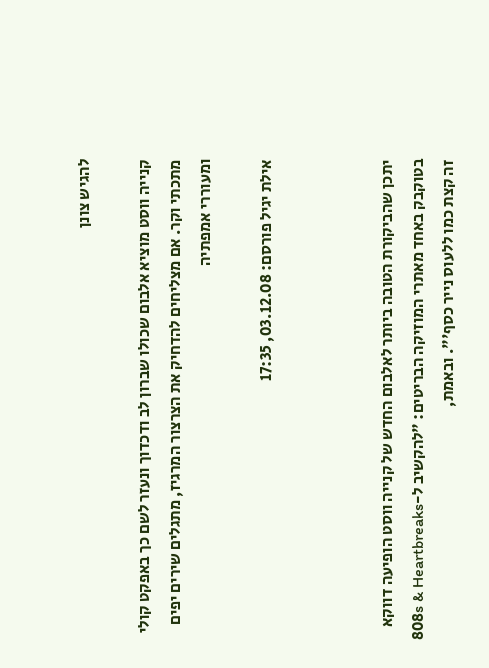להגיש צונן

קנייה ווסט מוציא אלבום שכולו שברון לב ודכדוך ונעזר לשם כך באפקט קולי מתכתי וקר. אם מצליחים להדחיק את הצרצור המרגיז, מתגלים שירים יפים ומעוררי אמפתיה

אילת יגיל פורסם: 03.12.08, 17:35



יתכן שהביקורת הטובה ביותר לאלבום החדש של קנייה ווסט הופיעה דווקא בטוקבק באחד מאתרי המוזיקה הבריטים: "להקשיב ל-808s & Heartbreaks זה קצת כמו ללעוס נייר כסף'". ובאמת,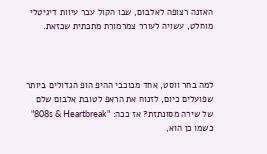האזנה רצופה לאלבום, שבו הקול עבר עיוות דיגיטלי מוחלט, עשויה לעורר צמרמורת מתכתית שכזאת.



למה בחר ווסט, אחד מכוכבי ההיפ הופ הגדולים ביותר שפועלים כיום, לזנוח את הראפ לטובת אלבום שלם של שירה מסונתזת? אז ככה: "808s & Heartbreak" כשמו כן הוא,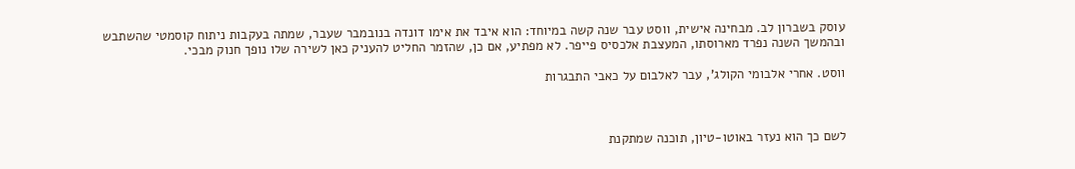עוסק בשברון לב. מבחינה אישית, ווסט עבר שנה קשה במיוחד: הוא איבד את אימו דונדה בנובמבר שעבר, שמתה בעקבות ניתוח קוסמטי שהשתבש ובהמשך השנה נפרד מארוסתו, המעצבת אלכסיס פייפר. לא מפתיע, אם כן, שהזמר החליט להעניק כאן לשירה שלו נופך חנוק מבכי.

ווסט. אחרי אלבומי הקולג', עבר לאלבום על כאבי התבגרות



לשם כך הוא נעזר באוטו-טיון, תוכנה שמתקנת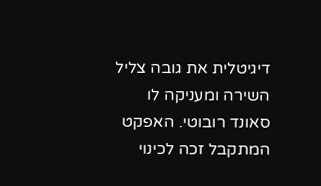דיגיטלית את גובה צליל השירה ומעניקה לו סאונד רובוטי. האפקט המתקבל זכה לכינוי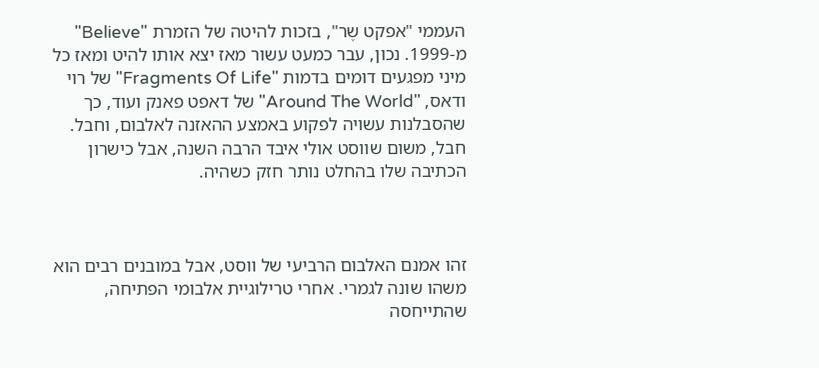העממי "אפקט שֶר", בזכות להיטה של הזמרת "Believe" מ-1999. נכון, עבר כמעט עשור מאז יצא אותו להיט ומאז כל מיני מפגעים דומים בדמות "Fragments Of Life" של רוי ודאס, "Around The World" של דאפט פאנק ועוד, כך שהסבלנות עשויה לפקוע באמצע ההאזנה לאלבום, וחבל. חבל, משום שווסט אולי איבד הרבה השנה, אבל כישרון הכתיבה שלו בהחלט נותר חזק כשהיה.



זהו אמנם האלבום הרביעי של ווסט, אבל במובנים רבים הוא משהו שונה לגמרי. אחרי טרילוגיית אלבומי הפתיחה, שהתייחסה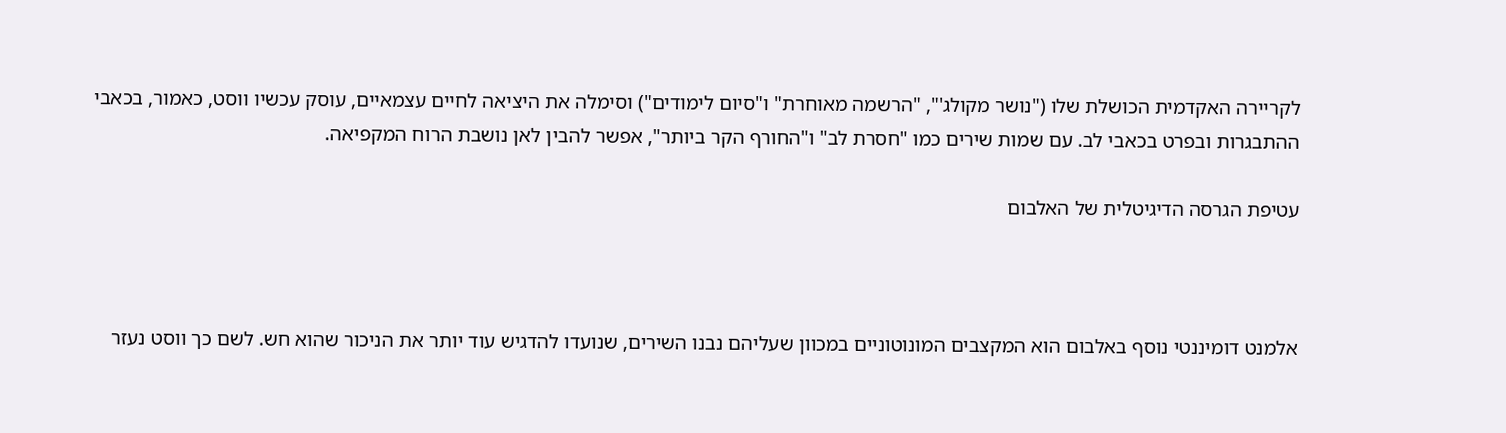לקריירה האקדמית הכושלת שלו ("נושר מקולג'", "הרשמה מאוחרת" ו"סיום לימודים") וסימלה את היציאה לחיים עצמאיים, עוסק עכשיו ווסט, כאמור, בכאבי ההתבגרות ובפרט בכאבי לב. עם שמות שירים כמו "חסרת לב" ו"החורף הקר ביותר", אפשר להבין לאן נושבת הרוח המקפיאה.

עטיפת הגרסה הדיגיטלית של האלבום



אלמנט דומיננטי נוסף באלבום הוא המקצבים המונוטוניים במכוון שעליהם נבנו השירים, שנועדו להדגיש עוד יותר את הניכור שהוא חש. לשם כך ווסט נעזר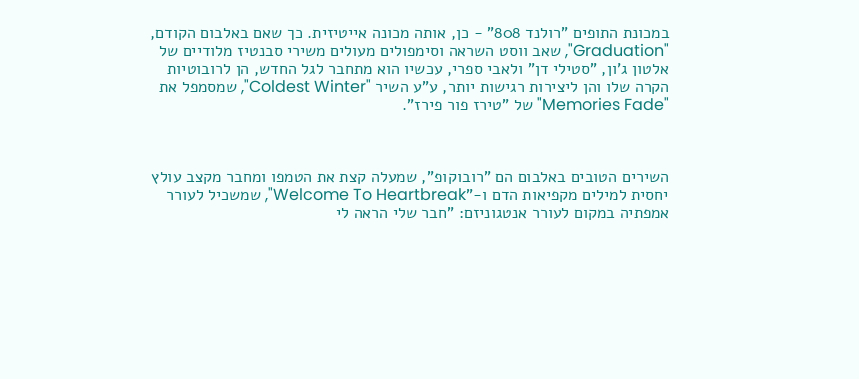במכונת התופים "רולנד 808" - כן, אותה מכונה אייטיזית. כך שאם באלבום הקודם, "Graduation", שאב ווסט השראה וסימפולים מעולים משירי סבנטיז מלודיים של אלטון ג'ון, "סטילי דן" ולאבי ספרי, עכשיו הוא מתחבר לגל החדש, הן לרובוטיות הקרה שלו והן ליצירות רגישות יותר, ע"ע השיר "Coldest Winter", שמסמפל את "Memories Fade" של "טירז פור פירז".



השירים הטובים באלבום הם "רובוקופ", שמעלה קצת את הטמפו ומחבר מקצב עולץ יחסית למילים מקפיאות הדם ו-"Welcome To Heartbreak", שמשכיל לעורר אמפתיה במקום לעורר אנטגוניזם: "חבר שלי הראה לי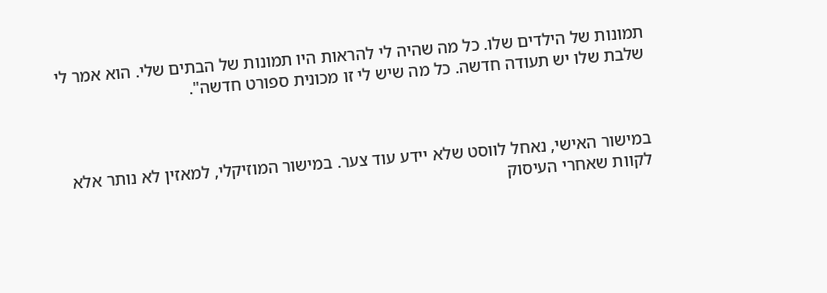תמונות של הילדים שלו. כל מה שהיה לי להראות היו תמונות של הבתים שלי. הוא אמר לי שלבת שלו יש תעודה חדשה. כל מה שיש לי זו מכונית ספורט חדשה".



במישור האישי, נאחל לווסט שלא יידע עוד צער. במישור המוזיקלי, למאזין לא נותר אלא לקוות שאחרי העיסוק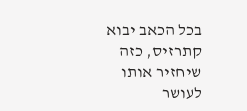בכל הכאב יבוא קתרזיס, כזה שיחזיר אותו לעושר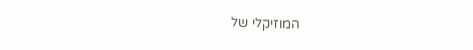המוזיקלי של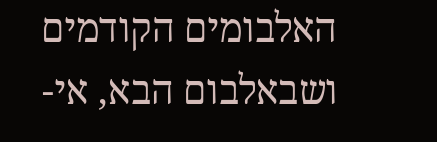האלבומים הקודמים ושבאלבום הבא, אי-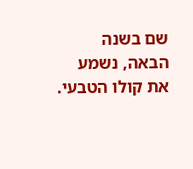שם בשנה הבאה, נשמע את קולו הטבעי.